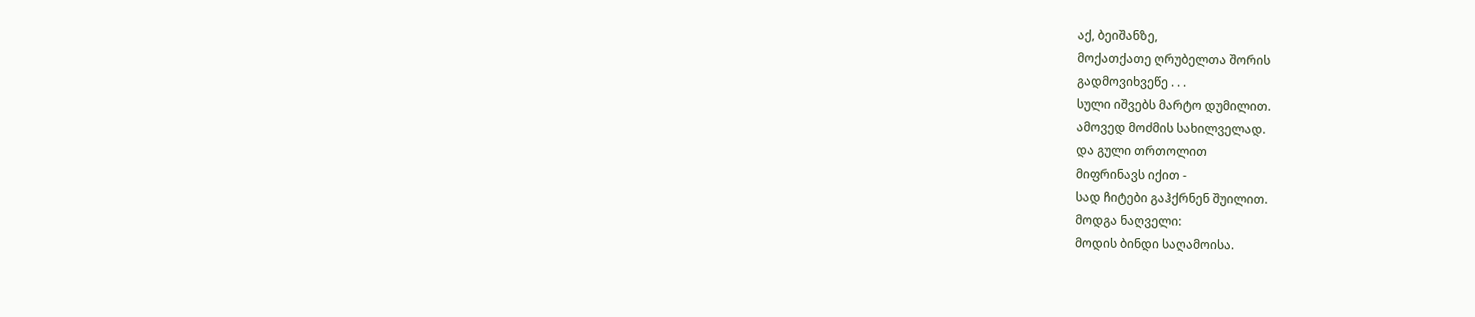აქ, ბეიშანზე,
მოქათქათე ღრუბელთა შორის
გადმოვიხვეწე . . .
სული იშვებს მარტო დუმილით.
ამოვედ მოძმის სახილველად.
და გული თრთოლით
მიფრინავს იქით -
სად ჩიტები გაჰქრნენ შუილით.
მოდგა ნაღველი:
მოდის ბინდი საღამოისა.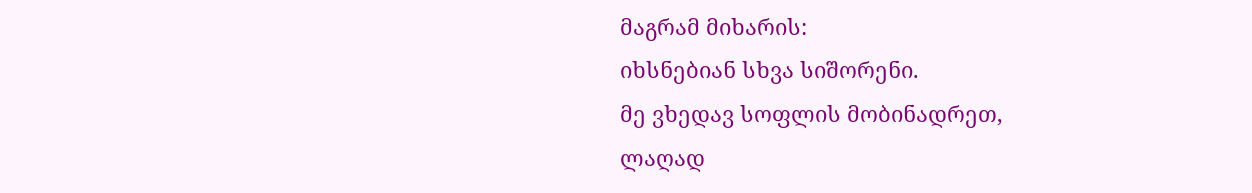მაგრამ მიხარის:
იხსნებიან სხვა სიშორენი.
მე ვხედავ სოფლის მობინადრეთ,
ლაღად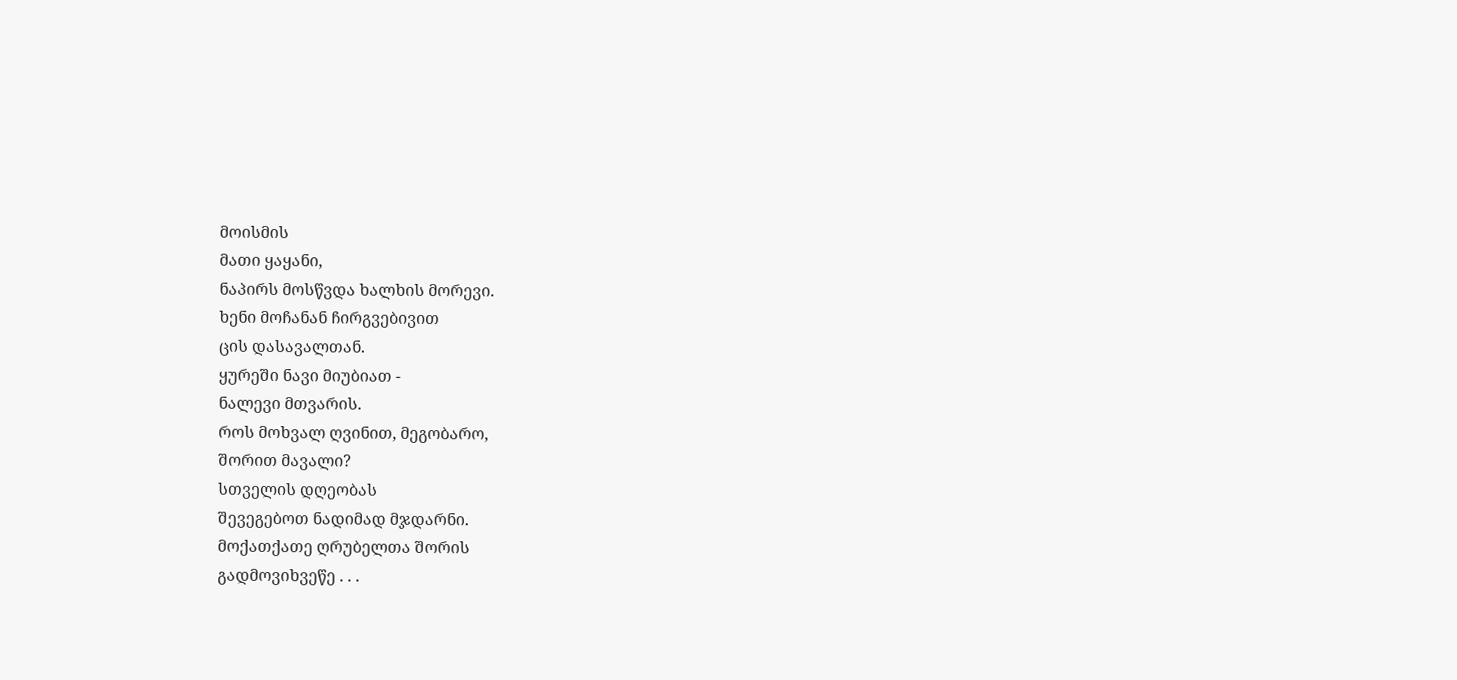მოისმის
მათი ყაყანი,
ნაპირს მოსწვდა ხალხის მორევი.
ხენი მოჩანან ჩირგვებივით
ცის დასავალთან.
ყურეში ნავი მიუბიათ -
ნალევი მთვარის.
როს მოხვალ ღვინით, მეგობარო,
შორით მავალი?
სთველის დღეობას
შევეგებოთ ნადიმად მჯდარნი.
მოქათქათე ღრუბელთა შორის
გადმოვიხვეწე . . .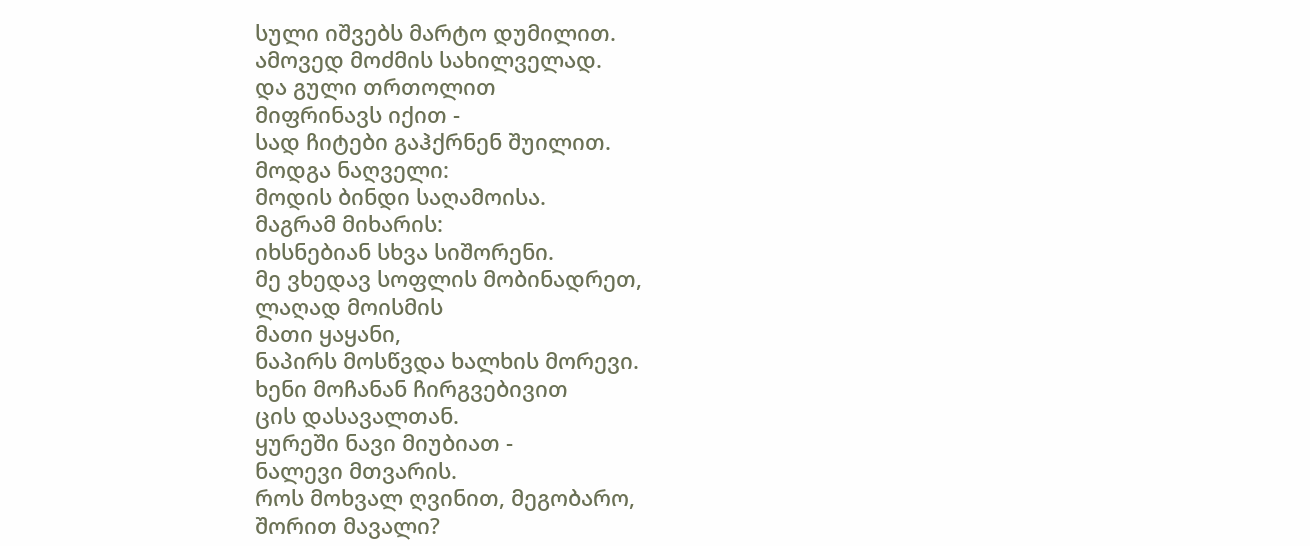სული იშვებს მარტო დუმილით.
ამოვედ მოძმის სახილველად.
და გული თრთოლით
მიფრინავს იქით -
სად ჩიტები გაჰქრნენ შუილით.
მოდგა ნაღველი:
მოდის ბინდი საღამოისა.
მაგრამ მიხარის:
იხსნებიან სხვა სიშორენი.
მე ვხედავ სოფლის მობინადრეთ,
ლაღად მოისმის
მათი ყაყანი,
ნაპირს მოსწვდა ხალხის მორევი.
ხენი მოჩანან ჩირგვებივით
ცის დასავალთან.
ყურეში ნავი მიუბიათ -
ნალევი მთვარის.
როს მოხვალ ღვინით, მეგობარო,
შორით მავალი?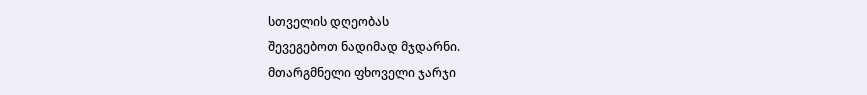სთველის დღეობას
შევეგებოთ ნადიმად მჯდარნი.
მთარგმნელი ფხოველი ჯარჯი